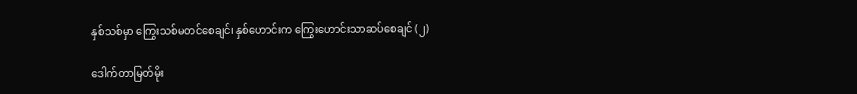နှစ်သစ်မှာ ကြွေးသစ်မတင်စေချင်၊ နှစ်ဟောင်းက ကြွေးဟောင်းသာဆပ်စေချင် (၂)

ဒေါက်တာမြတ်မိုး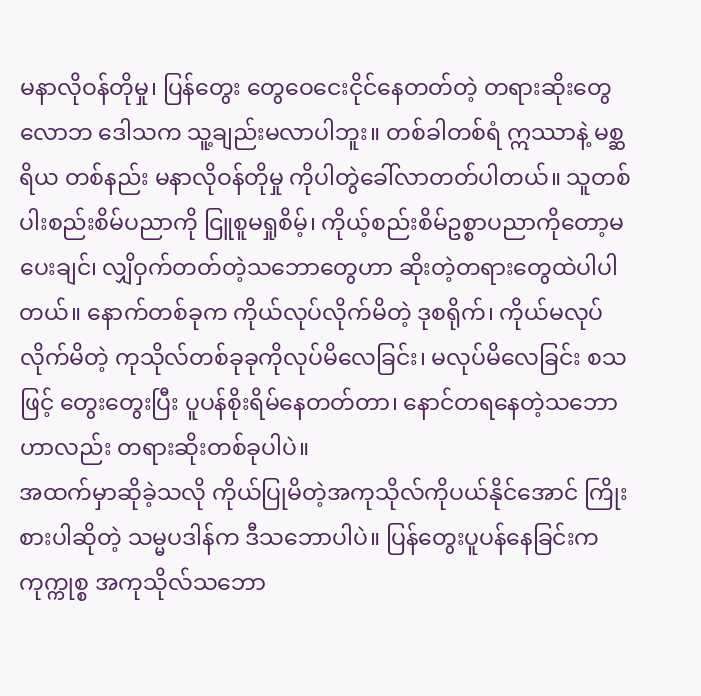မနာလိုဝန်တိုမှု၊ ပြန်တွေး တွေဝေငေးငိုင်နေတတ်တဲ့ တရားဆိုးတွေ လောဘ ဒေါသက သူ့ချည်းမလာပါဘူး။ တစ်ခါတစ်ရံ ဣဿာနဲ့ မစ္ဆရိယ တစ်နည်း မနာလိုဝန်တိုမှု ကိုပါတွဲခေါ်လာတတ်ပါတယ်။ သူတစ်ပါးစည်းစိမ်ပညာကို ငြူစူမရှုစိမ့်၊ ကိုယ့်စည်းစိမ်ဥစ္စာပညာကိုတော့မပေးချင်၊ လျှိဝှက်တတ်တဲ့သဘောတွေဟာ ဆိုးတဲ့တရားတွေထဲပါပါတယ်။ နောက်တစ်ခုက ကိုယ်လုပ်လိုက်မိတဲ့ ဒုစရိုက်၊ ကိုယ်မလုပ်လိုက်မိတဲ့ ကုသိုလ်တစ်ခုခုကိုလုပ်မိလေခြင်း၊ မလုပ်မိလေခြင်း စသဖြင့် တွေးတွေးပြီး ပူပန်စိုးရိမ်နေတတ်တာ၊ နောင်တရနေတဲ့သဘောဟာလည်း တရားဆိုးတစ်ခုပါပဲ။
အထက်မှာဆိုခဲ့သလို ကိုယ်ပြုမိတဲ့အကုသိုလ်ကိုပယ်နိုင်အောင် ကြိုးစားပါဆိုတဲ့ သမ္မပဒါန်က ဒီသဘောပါပဲ။ ပြန်တွေးပူပန်နေခြင်းက ကုက္ကုစ္စ အကုသိုလ်သဘော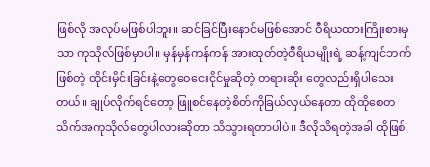ဖြစ်လို အလုပ်မဖြစ်ပါဘူး။ ဆင်ခြင်ပြီးနောင်မဖြစ်အောင် ဝီရိယထားကြိုးစားမှသာ ကုသိုလ်ဖြစ်မှာပါ။ မှန်မှန်ကန်ကန် အားထုတ်တဲ့ဝီရိယမျိုးရဲ့ ဆန့်ကျင်ဘက်ဖြစ်တဲ့ ထိုင်းမှိင်းခြင်းနဲ့တွေဝေငေးငိုင်မှုဆိုတဲ့ တရားဆိုး တွေလည်းရှိပါသေးတယ်။ ချုပ်လိုက်ရင်တော့ ဖြူစင်နေတဲ့စိတ်ကိုခြယ်လှယ်နေတာ ထိုထိုစေတသိက်အကုသိုလ်တွေပါလားဆိုတာ သိသွားရတာပါပဲ။ ဒီလိုသိရတဲ့အခါ ထိုဖြစ်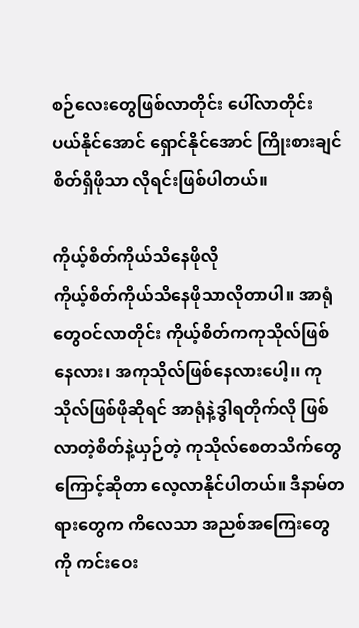စဉ်လေးတွေဖြစ်လာတိုင်း ပေါ်လာတိုင်း ပယ်နိုင်အောင် ရှောင်နိုင်အောင် ကြိုးစားချင်စိတ်ရှိဖိုသာ လိုရင်းဖြစ်ပါတယ်။

ကိုယ့်စိတ်ကိုယ်သိနေဖိုလို
ကိုယ့်စိတ်ကိုယ်သိနေဖိုသာလိုတာပါ။ အာရုံတွေဝင်လာတိုင်း ကိုယ့်စိတ်ကကုသိုလ်ဖြစ်နေလား၊ အကုသိုလ်ဖြစ်နေလားပေါ့၊၊ ကုသိုလ်ဖြစ်ဖိုဆိုရင် အာရုံနဲ့ဒွါရတိုက်လို ဖြစ်လာတဲ့စိတ်နဲ့ယှဉ်တဲ့ ကုသိုလ်စေတသိက်တွေကြောင့်ဆိုတာ လေ့လာနိုင်ပါတယ်။ ဒီနာမ်တရားတွေက ကိလေသာ အညစ်အကြေးတွေကို ကင်းဝေး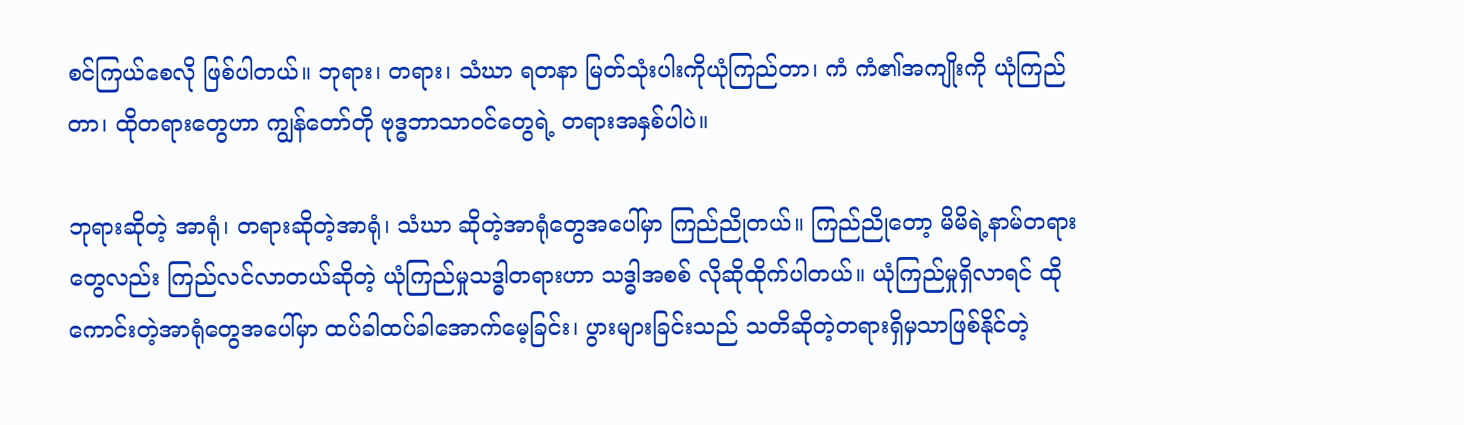စင်ကြယ်စေလို ဖြစ်ပါတယ်။ ဘုရား၊ တရား၊ သံဃာ ရတနာ မြတ်သုံးပါးကိုယုံကြည်တာ၊ ကံ ကံ၏အကျိုးကို ယုံကြည်တာ၊ ထိုတရားတွေဟာ ကျွန်တော်တို ဗုဒ္ဓဘာသာဝင်တွေရဲ့ တရားအနှစ်ပါပဲ။

ဘုရားဆိုတဲ့ အာရုံ၊ တရားဆိုတဲ့အာရုံ၊ သံဃာ ဆိုတဲ့အာရုံတွေအပေါ်မှာ ကြည်ညိုတယ်။ ကြည်ညိုတော့ မိမိရဲ့နာမ်တရားတွေလည်း ကြည်လင်လာတယ်ဆိုတဲ့ ယုံကြည်မှုသဒ္ဓါတရားဟာ သဒ္ဓါအစစ် လိုဆိုထိုက်ပါတယ်။ ယုံကြည်မှုရှိလာရင် ထိုကောင်းတဲ့အာရုံတွေအပေါ်မှာ ထပ်ခါထပ်ခါအောက်မေ့ခြင်း၊ ပွားများခြင်းသည် သတိဆိုတဲ့တရားရှိမှသာဖြစ်နိုင်တဲ့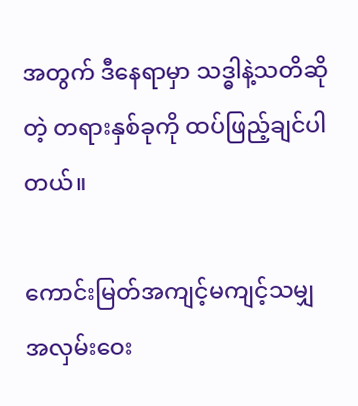အတွက် ဒီနေရာမှာ သဒ္ဓါနဲ့သတိဆိုတဲ့ တရားနှစ်ခုကို ထပ်ဖြည့်ချင်ပါတယ်။

ကောင်းမြတ်အကျင့်မကျင့်သမျှ အလှမ်းဝေး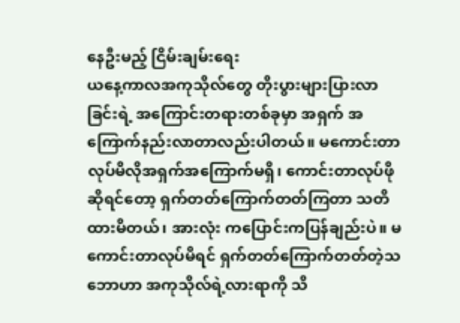နေဦးမည့် ငြိမ်းချမ်းရေး
ယနေ့ကာလအကုသိုလ်တွေ တိုးပွားများပြားလာခြင်းရဲ့ အကြောင်းတရားတစ်ခုမှာ အရှက် အကြောက်နည်းလာတာလည်းပါတယ်။ မကောင်းတာလုပ်မိလိုအရှက်အကြောက်မရှိ၊ ကောင်းတာလုပ်ဖိုဆိုရင်တော့ ရှက်တတ်ကြောက်တတ်ကြတာ သတိထားမိတယ်၊ အားလုံး ကပြောင်းကပြန်ချည်းပဲ။ မကောင်းတာလုပ်မိရင် ရှက်တတ်ကြောက်တတ်တဲ့သဘောဟာ အကုသိုလ်ရဲ့လားရာကို သိ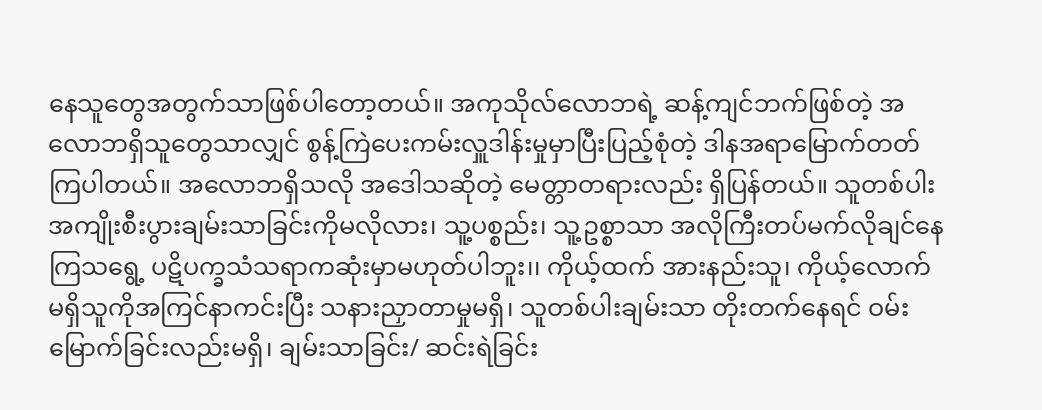နေသူတွေအတွက်သာဖြစ်ပါတော့တယ်။ အကုသိုလ်လောဘရဲ့ ဆန့်ကျင်ဘက်ဖြစ်တဲ့ အလောဘရှိသူတွေသာလျှင် စွန့်ကြဲပေးကမ်းလှူဒါန်းမှုမှာပြီးပြည့်စုံတဲ့ ဒါနအရာမြောက်တတ်ကြပါတယ်။ အလောဘရှိသလို အဒေါသဆိုတဲ့ မေတ္တာတရားလည်း ရှိပြန်တယ်။ သူတစ်ပါးအကျိုးစီးပွားချမ်းသာခြင်းကိုမလိုလား၊ သူ့ပစ္စည်း၊ သူ့ဥစ္စာသာ အလိုကြီးတပ်မက်လိုချင်နေကြသရွေ့ ပဋိပက္ခသံသရာကဆုံးမှာမဟုတ်ပါဘူး၊၊ ကိုယ့်ထက် အားနည်းသူ၊ ကိုယ့်လောက်မရှိသူကိုအကြင်နာကင်းပြီး သနားညှာတာမှုမရှိ၊ သူတစ်ပါးချမ်းသာ တိုးတက်နေရင် ဝမ်းမြောက်ခြင်းလည်းမရှိ၊ ချမ်းသာခြင်း/ ဆင်းရဲခြင်း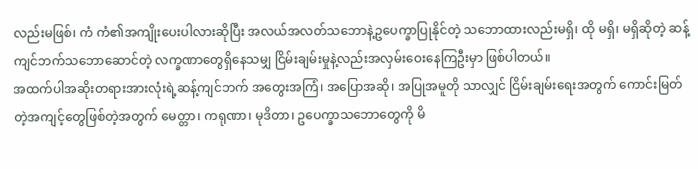လည်းမဖြစ်၊ ကံ ကံ၏အကျိုးပေးပါလားဆိုပြီး အလယ်အလတ်သဘောနဲ့ဥပေက္ခာပြုနိုင်တဲ့ သဘောထားလည်းမရှိ၊ ထို မရှိ၊ မရှိဆိုတဲ့ ဆန့်ကျင်ဘက်သဘောဆောင်တဲ့ လက္ခဏာတွေရှိနေသမျှ ငြိမ်းချမ်းမှုနဲ့လည်းအလှမ်းဝေးနေကြဦးမှာ ဖြစ်ပါတယ်။
အထက်ပါအဆိုးတရားအားလုံးရဲ့ဆန့်ကျင်ဘက် အတွေးအကြံ၊ အပြောအဆို၊ အပြုအမူတို သာလျှင် ငြိမ်းချမ်းရေးအတွက် ကောင်းမြတ်တဲ့အကျင့်တွေဖြစ်တဲ့အတွက် မေတ္တာ၊ ကရုဏာ၊ မုဒိတာ၊ ဥပေက္ခာသဘောတွေကို မိ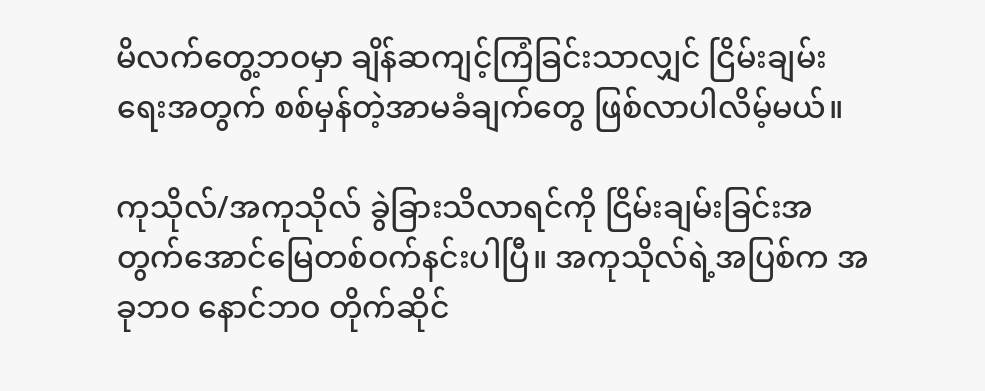မိလက်တွေ့ဘဝမှာ ချိန်ဆကျင့်ကြံခြင်းသာလျှင် ငြိမ်းချမ်းရေးအတွက် စစ်မှန်တဲ့အာမခံချက်တွေ ဖြစ်လာပါလိမ့်မယ်။

ကုသိုလ်/အကုသိုလ် ခွဲခြားသိလာရင်ကို ငြိမ်းချမ်းခြင်းအတွက်အောင်မြေတစ်ဝက်နင်းပါပြီ။ အကုသိုလ်ရဲ့အပြစ်က အခုဘဝ နောင်ဘဝ တိုက်ဆိုင်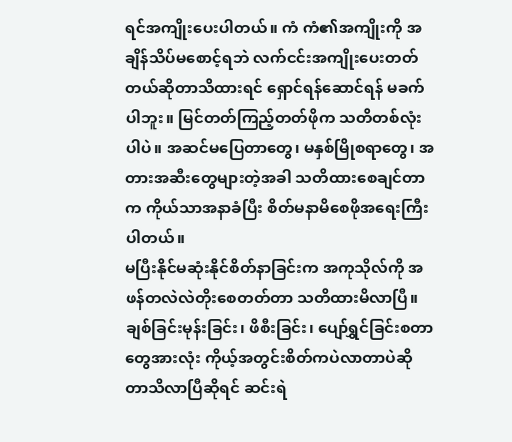ရင်အကျိုးပေးပါတယ်။ ကံ ကံ၏အကျိုးကို အချိန်သိပ်မစောင့်ရဘဲ လက်ငင်းအကျိုးပေးတတ်တယ်ဆိုတာသိထားရင် ရှောင်ရန်ဆောင်ရန် မခက်ပါဘူး။ မြင်တတ်ကြည့်တတ်ဖိုက သတိတစ်လုံးပါပဲ။ အဆင်မပြေတာတွေ၊ မနှစ်မြိုစရာတွေ၊ အတားအဆီးတွေများတဲ့အခါ သတိထားစေချင်တာက ကိုယ်သာအနာခံပြီး စိတ်မနာမိစေဖိုအရေးကြီးပါတယ်။
မပြီးနိုင်မဆုံးနိုင်စိတ်နာခြင်းက အကုသိုလ်ကို အဖန်တလဲလဲတိုးစေတတ်တာ သတိထားမိလာပြီ။ ချစ်ခြင်းမုန်းခြင်း၊ ဖိစီးခြင်း၊ ပျော်ရွှင်ခြင်းစတာတွေအားလုံး ကိုယ့်အတွင်းစိတ်ကပဲလာတာပဲဆိုတာသိလာပြီဆိုရင် ဆင်းရဲ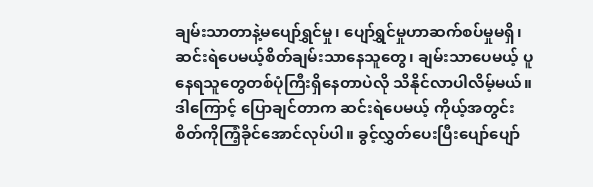ချမ်းသာတာနဲ့မပျော်ရွှင်မှု၊ ပျော်ရွှင်မှုဟာဆက်စပ်မှုမရှိ၊ ဆင်းရဲပေမယ့်စိတ်ချမ်းသာနေသူတွေ၊ ချမ်းသာပေမယ့် ပူနေရသူတွေတစ်ပုံကြီးရှိနေတာပဲလို သိနိုင်လာပါလိမ့်မယ်။ ဒါကြောင့် ပြောချင်တာက ဆင်းရဲပေမယ့် ကိုယ့်အတွင်းစိတ်ကိုကြံ့ခိုင်အောင်လုပ်ပါ။ ခွင့်လွှတ်ပေးပြီးပျော်ပျော်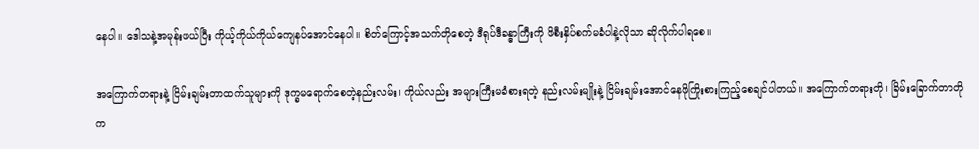နေပါ။ ဒေါသနဲ့အမုန်းဖယ်ပြီး ကိုယ့်ကိုယ်ကိုယ်ကျေနပ်အောင်နေပါ။ စိတ်ကြောင့်အသက်တိုစေတဲ့ ဒီရုပ်ဒီခန္ဓာကြီးကို ဖိစီးနှိပ်စက်မခံပါနဲ့လိုသာ ဆိုလိုက်ပါရစေ။

အကြောက်တရားနဲ့ ငြိမ်းချမ်းတာထက်သူများကို ဒုက္ခမရောက်စေတဲ့နည်းလမ်း၊ ကိုယ်လည်း အများကြီးမခံစားရတဲ့ နည်းလမ်းမျိုးနဲ့ ငြိမ်းချမ်းအောင်နေဖိုကြိုးစားကြည့်စေချင်ပါတယ်။ အကြောက်တရားတို၊ ခြိမ်းခြောက်တာတိုက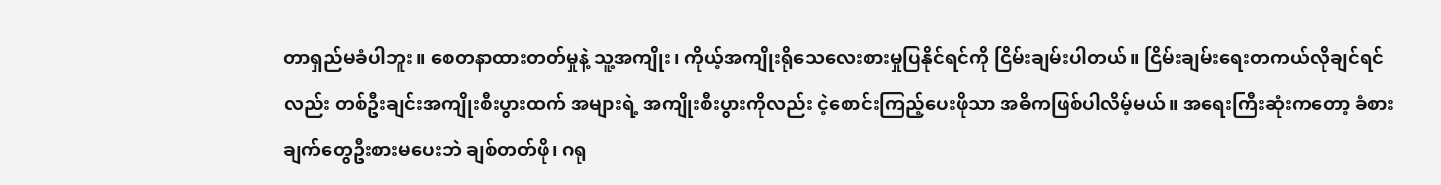တာရှည်မခံပါဘူး။ စေတနာထားတတ်မှုနဲ့ သူ့အကျိုး၊ ကိုယ့်အကျိုးရိုသေလေးစားမှုပြနိုင်ရင်ကို ငြိမ်းချမ်းပါတယ်။ ငြိမ်းချမ်းရေးတကယ်လိုချင်ရင်လည်း တစ်ဦးချင်းအကျိုးစီးပွားထက် အများရဲ့ အကျိုးစီးပွားကိုလည်း ငဲ့စောင်းကြည့်ပေးဖိုသာ အဓိကဖြစ်ပါလိမ့်မယ်။ အရေးကြီးဆုံးကတော့ ခံစားချက်တွေဦးစားမပေးဘဲ ချစ်တတ်ဖို၊ ဂရု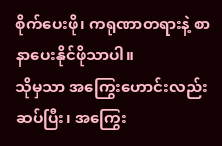စိုက်ပေးဖို၊ ကရုဏာတရားနဲ့ စာနာပေးနိုင်ဖိုသာပါ။
သိုမှသာ အကြွေးဟောင်းလည်းဆပ်ပြီး၊ အကြွေး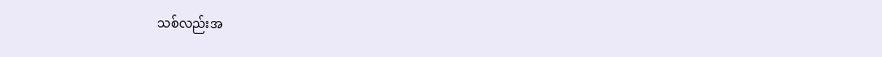သစ်လည်းအ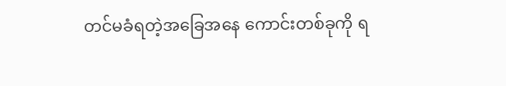တင်မခံရတဲ့အခြေအနေ ကောင်းတစ်ခုကို ရ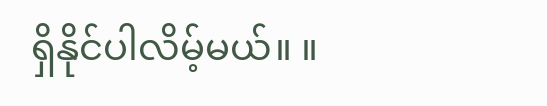ရှိနိုင်ပါလိမ့်မယ်။ ။